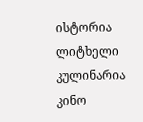ისტორია
ლიტხელი
კულინარია
კინო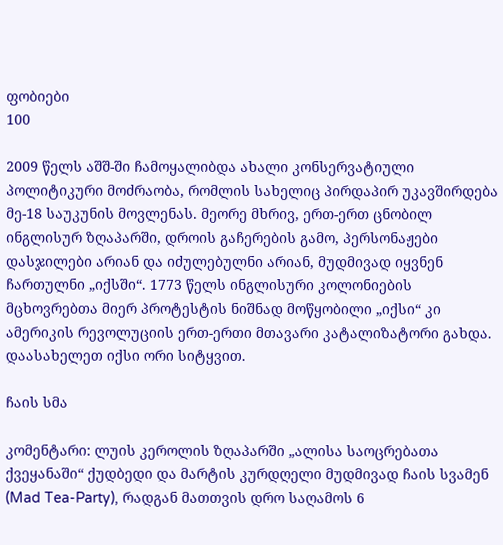ფობიები
100

2009 წელს აშშ-ში ჩამოყალიბდა ახალი კონსერვატიული პოლიტიკური მოძრაობა, რომლის სახელიც პირდაპირ უკავშირდება მე-18 საუკუნის მოვლენას. მეორე მხრივ, ერთ-ერთ ცნობილ ინგლისურ ზღაპარში, დროის გაჩერების გამო, პერსონაჟები დასჯილები არიან და იძულებულნი არიან, მუდმივად იყვნენ ჩართულნი „იქსში“. 1773 წელს ინგლისური კოლონიების მცხოვრებთა მიერ პროტესტის ნიშნად მოწყობილი „იქსი“ კი ამერიკის რევოლუციის ერთ-ერთი მთავარი კატალიზატორი გახდა. დაასახელეთ იქსი ორი სიტყვით.

ჩაის სმა

კომენტარი: ლუის კეროლის ზღაპარში „ალისა საოცრებათა ქვეყანაში“ ქუდბედი და მარტის კურდღელი მუდმივად ჩაის სვამენ (Mad Tea-Party), რადგან მათთვის დრო საღამოს 6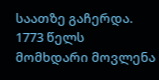საათზე გაჩერდა. 1773 წელს მომხდარი მოვლენა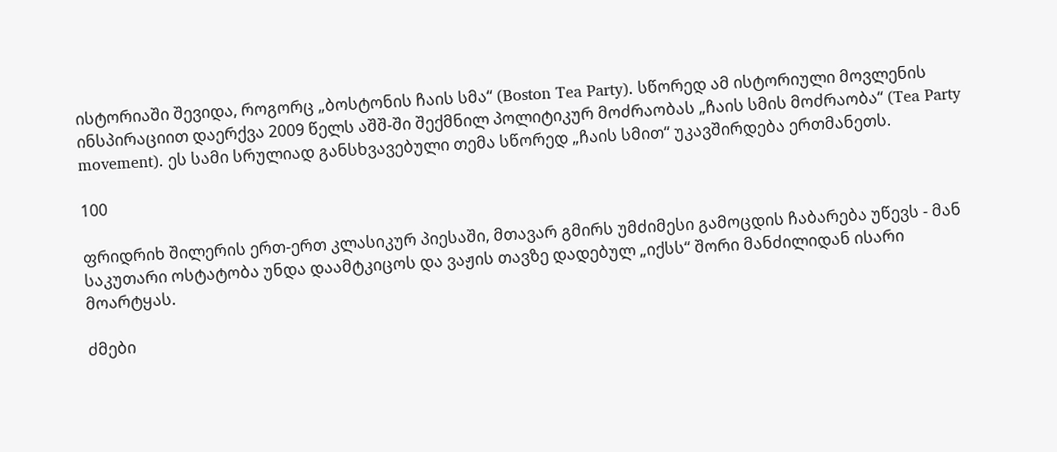ისტორიაში შევიდა, როგორც „ბოსტონის ჩაის სმა“ (Boston Tea Party). სწორედ ამ ისტორიული მოვლენის ინსპირაციით დაერქვა 2009 წელს აშშ-ში შექმნილ პოლიტიკურ მოძრაობას „ჩაის სმის მოძრაობა“ (Tea Party movement). ეს სამი სრულიად განსხვავებული თემა სწორედ „ჩაის სმით“ უკავშირდება ერთმანეთს.

100

ფრიდრიხ შილერის ერთ-ერთ კლასიკურ პიესაში, მთავარ გმირს უმძიმესი გამოცდის ჩაბარება უწევს - მან საკუთარი ოსტატობა უნდა დაამტკიცოს და ვაჟის თავზე დადებულ „იქსს“ შორი მანძილიდან ისარი მოარტყას.

ძმები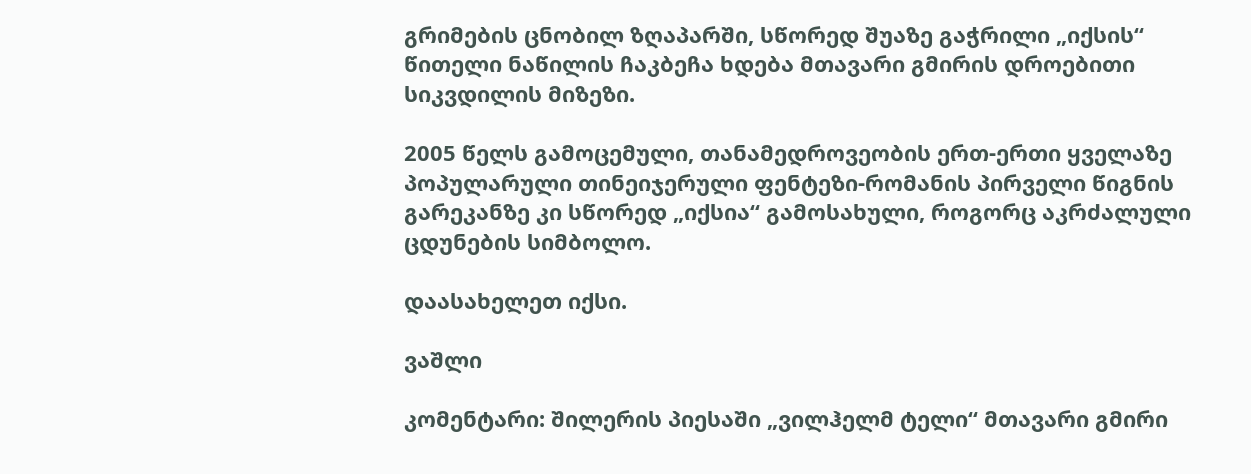გრიმების ცნობილ ზღაპარში, სწორედ შუაზე გაჭრილი „იქსის“ წითელი ნაწილის ჩაკბეჩა ხდება მთავარი გმირის დროებითი სიკვდილის მიზეზი.

2005 წელს გამოცემული, თანამედროვეობის ერთ-ერთი ყველაზე პოპულარული თინეიჯერული ფენტეზი-რომანის პირველი წიგნის გარეკანზე კი სწორედ „იქსია“ გამოსახული, როგორც აკრძალული ცდუნების სიმბოლო.

დაასახელეთ იქსი.

ვაშლი

კომენტარი: შილერის პიესაში „ვილჰელმ ტელი“ მთავარი გმირი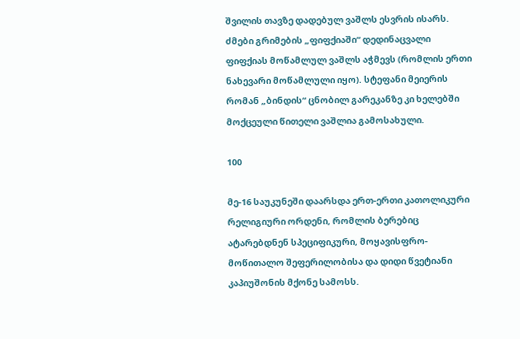შვილის თავზე დადებულ ვაშლს ესვრის ისარს. ძმები გრიმების „ფიფქიაში“ დედინაცვალი ფიფქიას მოწამლულ ვაშლს აჭმევს (რომლის ერთი ნახევარი მოწამლული იყო). სტეფანი მეიერის რომან „ბინდის“ ცნობილ გარეკანზე კი ხელებში მოქცეული წითელი ვაშლია გამოსახული.

100

მე-16 საუკუნეში დაარსდა ერთ-ერთი კათოლიკური რელიგიური ორდენი, რომლის ბერებიც ატარებდნენ სპეციფიკური, მოყავისფრო-მოწითალო შეფერილობისა და დიდი წვეტიანი კაპიუშონის მქონე სამოსს.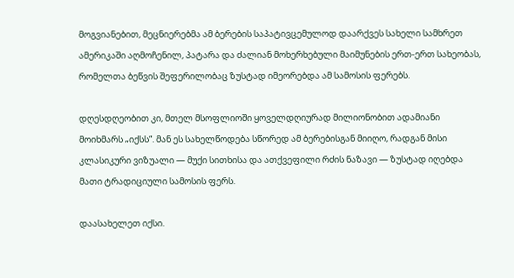მოგვიანებით, მეცნიერებმა ამ ბერების საპატივცემულოდ დაარქვეს სახელი სამხრეთ ამერიკაში აღმოჩენილ, პატარა და ძალიან მოხერხებული მაიმუნების ერთ-ერთ სახეობას, რომელთა ბეწვის შეფერილობაც ზუსტად იმეორებდა ამ სამოსის ფერებს.

დღესდღეობით კი, მთელ მსოფლიოში ყოველდღიურად მილიონობით ადამიანი მოიხმარს „იქსს“. მან ეს სახელწოდება სწორედ ამ ბერებისგან მიიღო, რადგან მისი კლასიკური ვიზუალი — მუქი სითხისა და ათქვეფილი რძის ნაზავი — ზუსტად იღებდა მათი ტრადიციული სამოსის ფერს.

დაასახელეთ იქსი.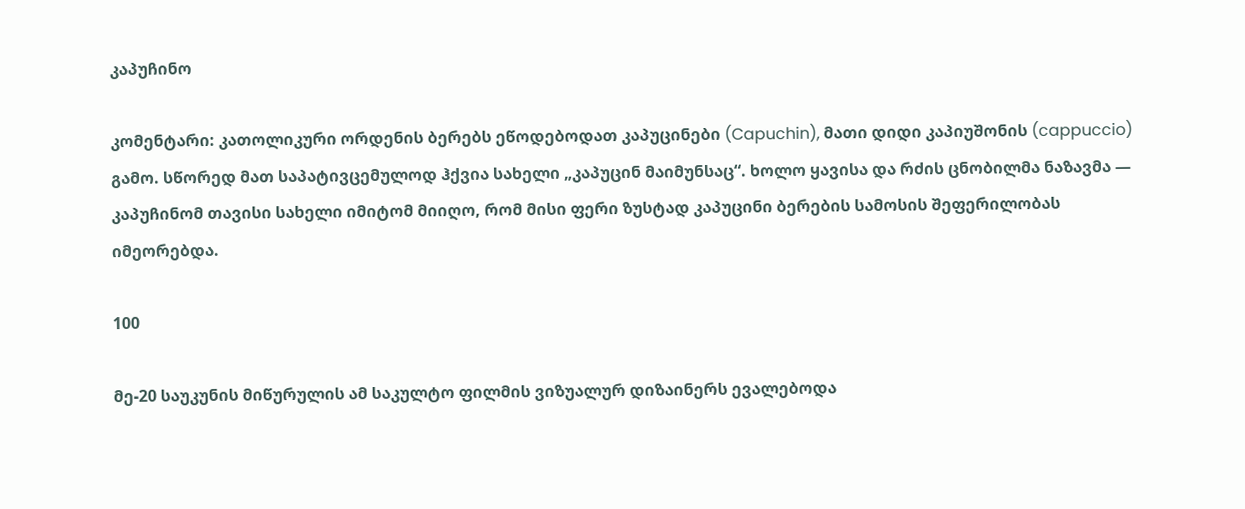კაპუჩინო

კომენტარი: კათოლიკური ორდენის ბერებს ეწოდებოდათ კაპუცინები (Capuchin), მათი დიდი კაპიუშონის (cappuccio) გამო. სწორედ მათ საპატივცემულოდ ჰქვია სახელი „კაპუცინ მაიმუნსაც“. ხოლო ყავისა და რძის ცნობილმა ნაზავმა — კაპუჩინომ თავისი სახელი იმიტომ მიიღო, რომ მისი ფერი ზუსტად კაპუცინი ბერების სამოსის შეფერილობას იმეორებდა.

100

მე-20 საუკუნის მიწურულის ამ საკულტო ფილმის ვიზუალურ დიზაინერს ევალებოდა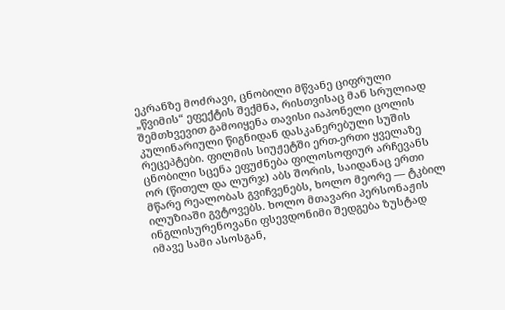ეკრანზე მოძრავი, ცნობილი მწვანე ციფრული „წვიმის“ ეფექტის შექმნა, რისთვისაც მან სრულიად შემთხვევით გამოიყენა თავისი იაპონელი ცოლის კულინარიული წიგნიდან დასკანერებული სუშის რეცეპტები. ფილმის სიუჟეტში ერთ-ერთი ყველაზე ცნობილი სცენა ეფუძნება ფილოსოფიურ არჩევანს ორ (წითელ და ლურჯ) აბს შორის, საიდანაც ერთი მწარე რეალობას გვიჩვენებს, ხოლო მეორე — ტკბილ ილუზიაში გვტოვებს. ხოლო მთავარი პერსონაჟის ინგლისურენოვანი ფსევდონიმი შედგება ზუსტად იმავე სამი ასოსგან,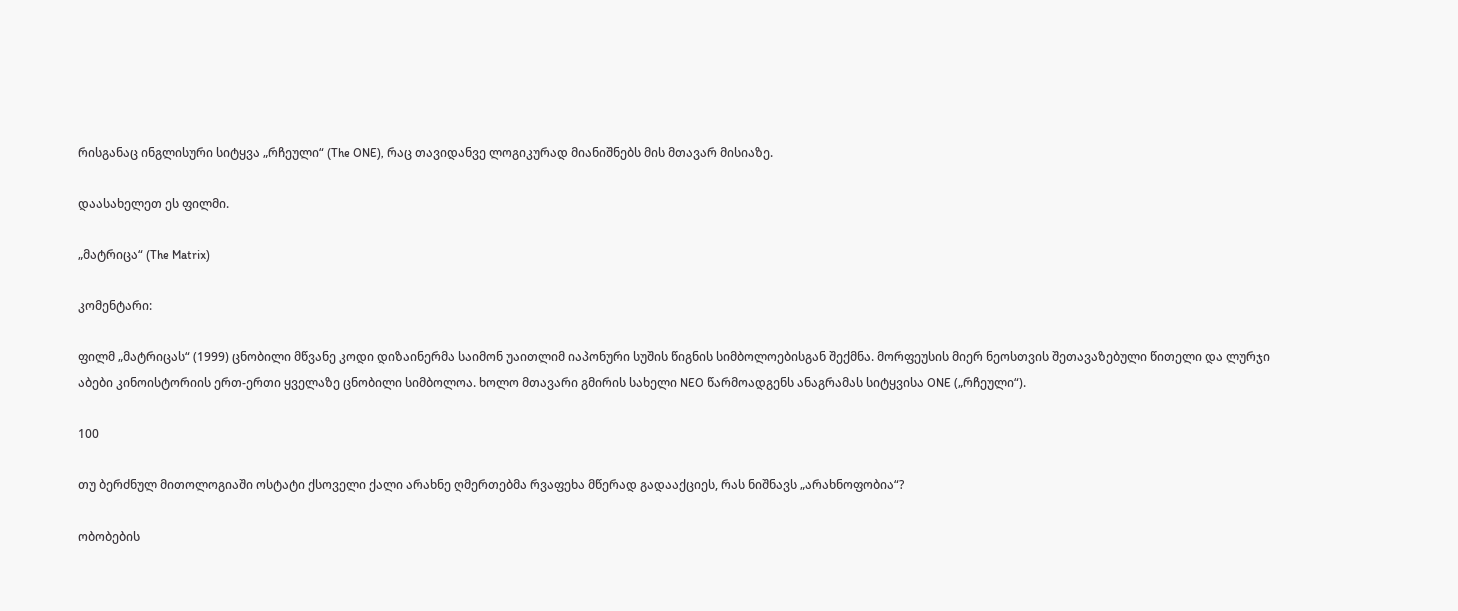რისგანაც ინგლისური სიტყვა „რჩეული“ (The ONE), რაც თავიდანვე ლოგიკურად მიანიშნებს მის მთავარ მისიაზე.

დაასახელეთ ეს ფილმი.

„მატრიცა“ (The Matrix)

კომენტარი:

ფილმ „მატრიცას“ (1999) ცნობილი მწვანე კოდი დიზაინერმა საიმონ უაითლიმ იაპონური სუშის წიგნის სიმბოლოებისგან შექმნა. მორფეუსის მიერ ნეოსთვის შეთავაზებული წითელი და ლურჯი აბები კინოისტორიის ერთ-ერთი ყველაზე ცნობილი სიმბოლოა. ხოლო მთავარი გმირის სახელი NEO წარმოადგენს ანაგრამას სიტყვისა ONE („რჩეული“).

100

თუ ბერძნულ მითოლოგიაში ოსტატი ქსოველი ქალი არახნე ღმერთებმა რვაფეხა მწერად გადააქციეს, რას ნიშნავს „არახნოფობია“?

ობობების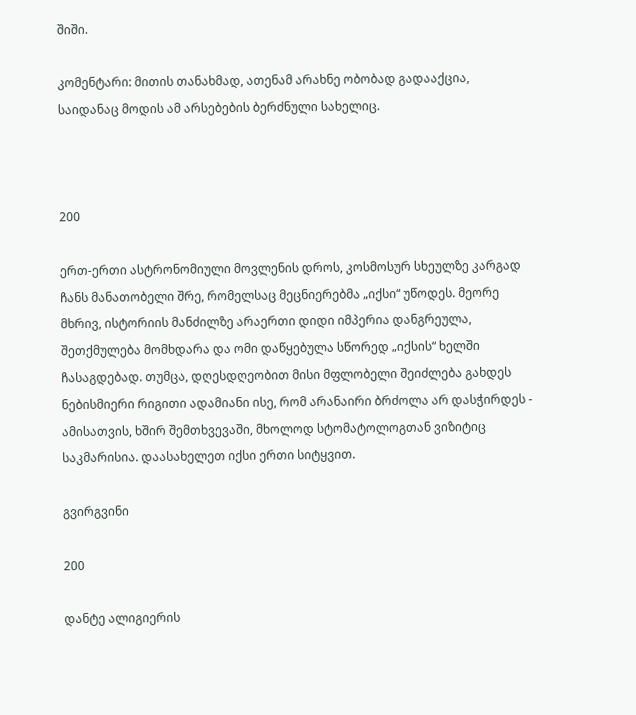შიში.

კომენტარი: მითის თანახმად, ათენამ არახნე ობობად გადააქცია, საიდანაც მოდის ამ არსებების ბერძნული სახელიც.



200

ერთ-ერთი ასტრონომიული მოვლენის დროს, კოსმოსურ სხეულზე კარგად ჩანს მანათობელი შრე, რომელსაც მეცნიერებმა „იქსი“ უწოდეს. მეორე მხრივ, ისტორიის მანძილზე არაერთი დიდი იმპერია დანგრეულა, შეთქმულება მომხდარა და ომი დაწყებულა სწორედ „იქსის“ ხელში ჩასაგდებად. თუმცა, დღესდღეობით მისი მფლობელი შეიძლება გახდეს ნებისმიერი რიგითი ადამიანი ისე, რომ არანაირი ბრძოლა არ დასჭირდეს - ამისათვის, ხშირ შემთხვევაში, მხოლოდ სტომატოლოგთან ვიზიტიც საკმარისია. დაასახელეთ იქსი ერთი სიტყვით.

გვირგვინი

200

დანტე ალიგიერის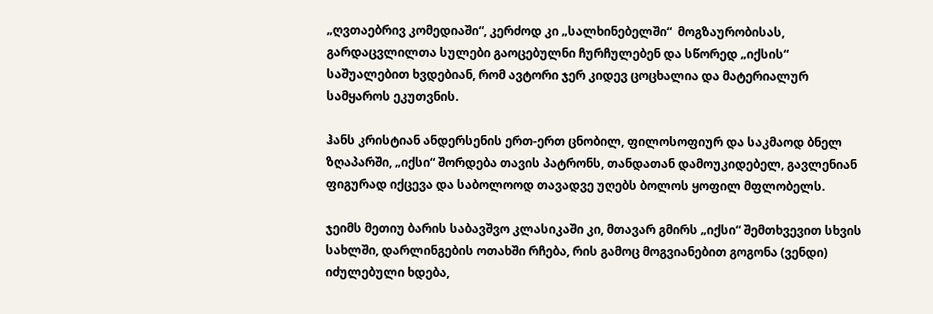„ღვთაებრივ კომედიაში“, კერძოდ კი „სალხინებელში“  მოგზაურობისას, გარდაცვლილთა სულები გაოცებულნი ჩურჩულებენ და სწორედ „იქსის“ საშუალებით ხვდებიან, რომ ავტორი ჯერ კიდევ ცოცხალია და მატერიალურ სამყაროს ეკუთვნის.

ჰანს კრისტიან ანდერსენის ერთ-ერთ ცნობილ, ფილოსოფიურ და საკმაოდ ბნელ ზღაპარში, „იქსი“ შორდება თავის პატრონს, თანდათან დამოუკიდებელ, გავლენიან ფიგურად იქცევა და საბოლოოდ თავადვე უღებს ბოლოს ყოფილ მფლობელს.

ჯეიმს მეთიუ ბარის საბავშვო კლასიკაში კი, მთავარ გმირს „იქსი“ შემთხვევით სხვის სახლში, დარლინგების ოთახში რჩება, რის გამოც მოგვიანებით გოგონა (ვენდი) იძულებული ხდება,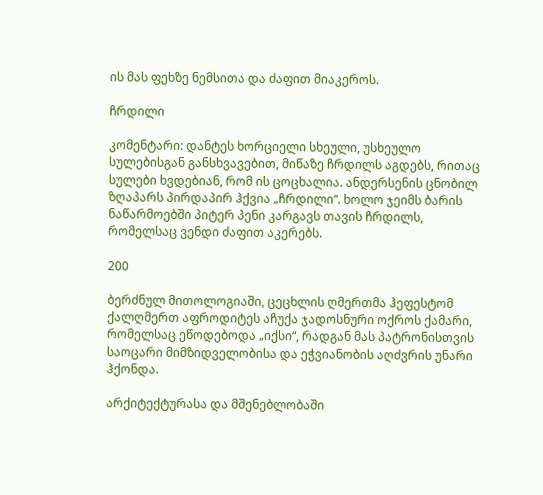ის მას ფეხზე ნემსითა და ძაფით მიაკეროს.

ჩრდილი

კომენტარი: დანტეს ხორციელი სხეული, უსხეულო სულებისგან განსხვავებით, მიწაზე ჩრდილს აგდებს, რითაც სულები ხვდებიან, რომ ის ცოცხალია. ანდერსენის ცნობილ ზღაპარს პირდაპირ ჰქვია „ჩრდილი“. ხოლო ჯეიმს ბარის ნაწარმოებში პიტერ პენი კარგავს თავის ჩრდილს, რომელსაც ვენდი ძაფით აკერებს.

200

ბერძნულ მითოლოგიაში, ცეცხლის ღმერთმა ჰეფესტომ ქალღმერთ აფროდიტეს აჩუქა ჯადოსნური ოქროს ქამარი, რომელსაც ეწოდებოდა „იქსი“, რადგან მას პატრონისთვის საოცარი მიმზიდველობისა და ეჭვიანობის აღძვრის უნარი ჰქონდა.

არქიტექტურასა და მშენებლობაში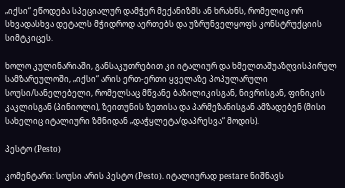„იქსი“ ეწოდება სპეციალურ დამჭერ მექანიზმს ან ხრახნს, რომელიც ორ სხვადასხვა დეტალს მჭიდროდ აერთებს და უზრუნველყოფს კონსტრუქციის სიმტკიცეს.

ხოლო კულინარიაში, განსაკუთრებით კი იტალიურ და ხმელთაშუაზღვისპირულ სამზარეულოში, „იქსი“ არის ერთ-ერთი ყველაზე პოპულარული სოუსი/სანელებელი, რომელსაც მწვანე ბაზილიკისგან, ნივრისგან, ფინიკის კაკლისგან (პინიოლი), ზეითუნის ზეთისა და პარმეზანისგან ამზადებენ (მისი სახელიც იტალიური ზმნიდან „დაჭყლეტა/დაპრესვა“ მოდის).

პესტო (Pesto)

კომენტარი: სოუსი არის პესტო (Pesto). იტალიურად pestare ნიშნავს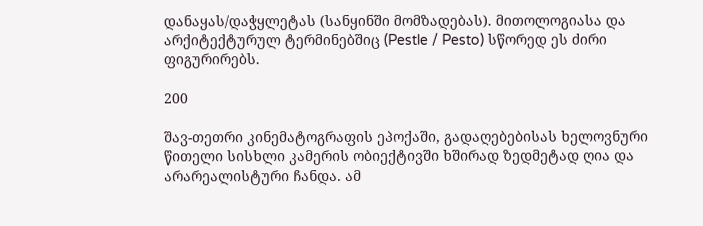დანაყას/დაჭყლეტას (სანყინში მომზადებას). მითოლოგიასა და არქიტექტურულ ტერმინებშიც (Pestle / Pesto) სწორედ ეს ძირი ფიგურირებს.

200

შავ-თეთრი კინემატოგრაფის ეპოქაში, გადაღებებისას ხელოვნური წითელი სისხლი კამერის ობიექტივში ხშირად ზედმეტად ღია და არარეალისტური ჩანდა. ამ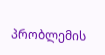პრობლემის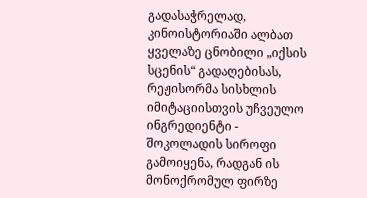გადასაჭრელად, კინოისტორიაში ალბათ ყველაზე ცნობილი „იქსის სცენის“ გადაღებისას, რეჟისორმა სისხლის იმიტაციისთვის უჩვეულო ინგრედიენტი - შოკოლადის სიროფი გამოიყენა, რადგან ის მონოქრომულ ფირზე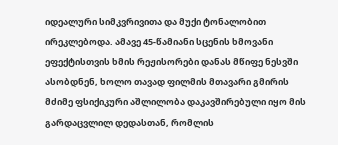იდეალური სიმკვრივითა და მუქი ტონალობით ირეკლებოდა. ამავე 45-წამიანი სცენის ხმოვანი ეფექტისთვის ხმის რეჟისორები დანას მწიფე ნესვში ასობდნენ, ხოლო თავად ფილმის მთავარი გმირის მძიმე ფსიქიკური აშლილობა დაკავშირებული იყო მის გარდაცვლილ დედასთან, რომლის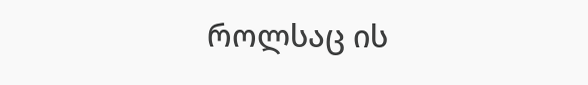როლსაც ის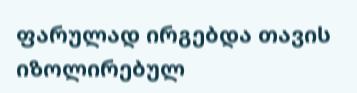ფარულად ირგებდა თავის იზოლირებულ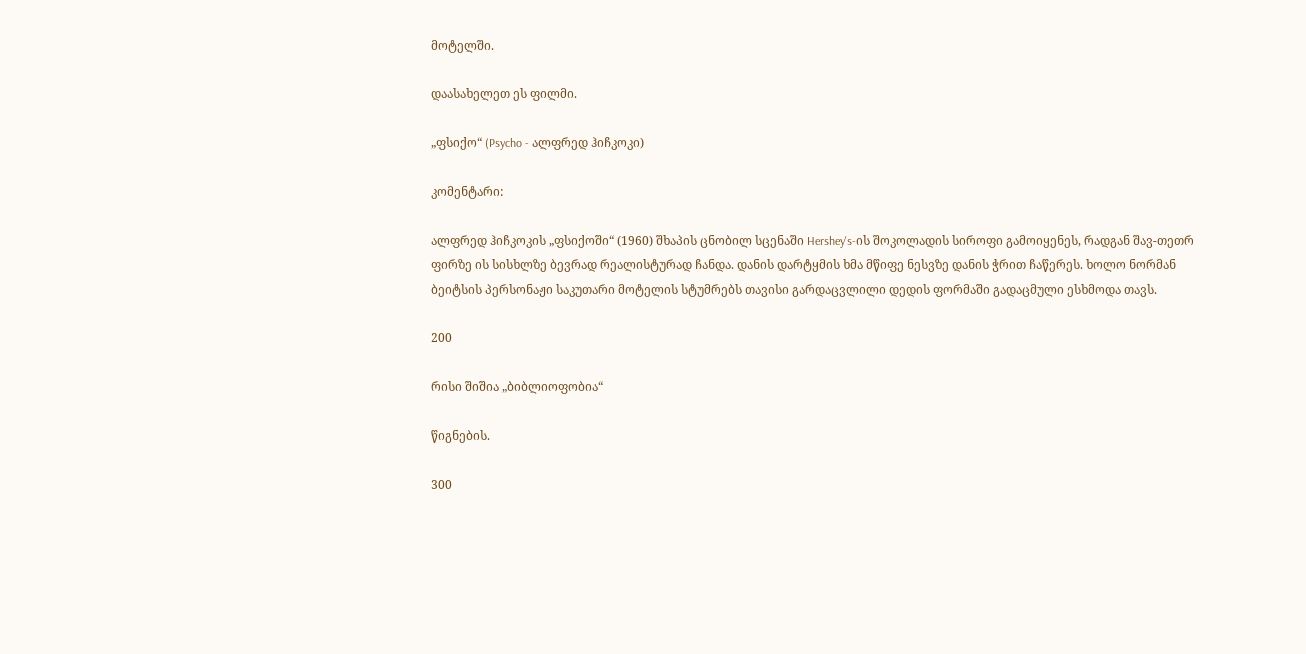მოტელში.

დაასახელეთ ეს ფილმი.

„ფსიქო“ (Psycho - ალფრედ ჰიჩკოკი)

კომენტარი:

ალფრედ ჰიჩკოკის „ფსიქოში“ (1960) შხაპის ცნობილ სცენაში Hershey's-ის შოკოლადის სიროფი გამოიყენეს, რადგან შავ-თეთრ ფირზე ის სისხლზე ბევრად რეალისტურად ჩანდა. დანის დარტყმის ხმა მწიფე ნესვზე დანის ჭრით ჩაწერეს. ხოლო ნორმან ბეიტსის პერსონაჟი საკუთარი მოტელის სტუმრებს თავისი გარდაცვლილი დედის ფორმაში გადაცმული ესხმოდა თავს.

200

რისი შიშია „ბიბლიოფობია“

წიგნების.

300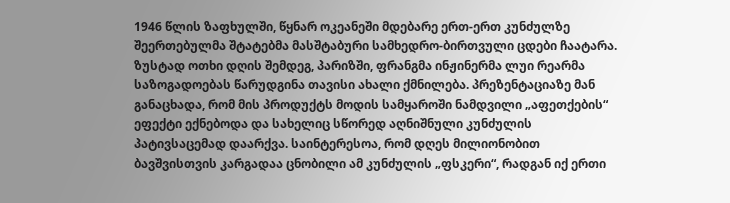1946 წლის ზაფხულში, წყნარ ოკეანეში მდებარე ერთ-ერთ კუნძულზე შეერთებულმა შტატებმა მასშტაბური სამხედრო-ბირთვული ცდები ჩაატარა. ზუსტად ოთხი დღის შემდეგ, პარიზში, ფრანგმა ინჟინერმა ლუი რეარმა საზოგადოებას წარუდგინა თავისი ახალი ქმნილება. პრეზენტაციაზე მან განაცხადა, რომ მის პროდუქტს მოდის სამყაროში ნამდვილი „აფეთქების“ ეფექტი ექნებოდა და სახელიც სწორედ აღნიშნული კუნძულის პატივსაცემად დაარქვა. საინტერესოა, რომ დღეს მილიონობით ბავშვისთვის კარგადაა ცნობილი ამ კუნძულის „ფსკერი“, რადგან იქ ერთი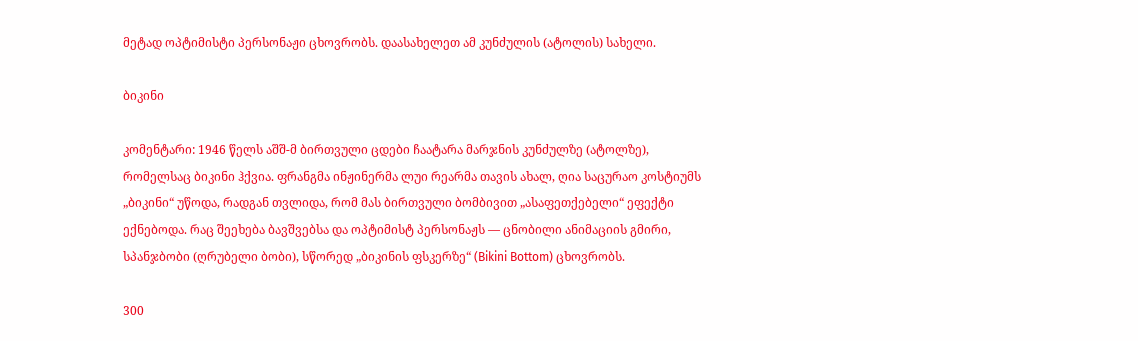მეტად ოპტიმისტი პერსონაჟი ცხოვრობს. დაასახელეთ ამ კუნძულის (ატოლის) სახელი.

ბიკინი

კომენტარი: 1946 წელს აშშ-მ ბირთვული ცდები ჩაატარა მარჯნის კუნძულზე (ატოლზე), რომელსაც ბიკინი ჰქვია. ფრანგმა ინჟინერმა ლუი რეარმა თავის ახალ, ღია საცურაო კოსტიუმს „ბიკინი“ უწოდა, რადგან თვლიდა, რომ მას ბირთვული ბომბივით „ასაფეთქებელი“ ეფექტი ექნებოდა. რაც შეეხება ბავშვებსა და ოპტიმისტ პერსონაჟს — ცნობილი ანიმაციის გმირი, სპანჯბობი (ღრუბელი ბობი), სწორედ „ბიკინის ფსკერზე“ (Bikini Bottom) ცხოვრობს.

300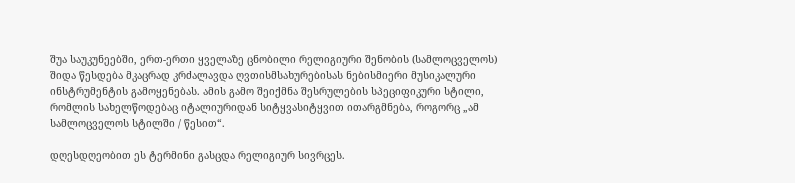შუა საუკუნეებში, ერთ-ერთი ყველაზე ცნობილი რელიგიური შენობის (სამლოცველოს) შიდა წესდება მკაცრად კრძალავდა ღვთისმსახურებისას ნებისმიერი მუსიკალური ინსტრუმენტის გამოყენებას. ამის გამო შეიქმნა შესრულების სპეციფიკური სტილი, რომლის სახელწოდებაც იტალიურიდან სიტყვასიტყვით ითარგმნება, როგორც „ამ სამლოცველოს სტილში / წესით“.

დღესდღეობით ეს ტერმინი გასცდა რელიგიურ სივრცეს.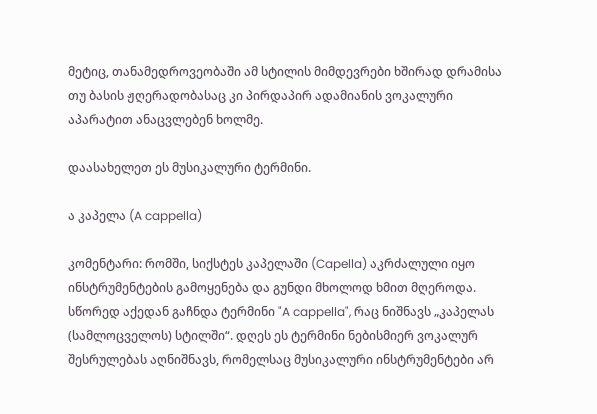მეტიც, თანამედროვეობაში ამ სტილის მიმდევრები ხშირად დრამისა თუ ბასის ჟღერადობასაც კი პირდაპირ ადამიანის ვოკალური აპარატით ანაცვლებენ ხოლმე.

დაასახელეთ ეს მუსიკალური ტერმინი.

ა კაპელა (A cappella)

კომენტარი: რომში, სიქსტეს კაპელაში (Capella) აკრძალული იყო ინსტრუმენტების გამოყენება და გუნდი მხოლოდ ხმით მღეროდა. სწორედ აქედან გაჩნდა ტერმინი "A cappella", რაც ნიშნავს „კაპელას (სამლოცველოს) სტილში“. დღეს ეს ტერმინი ნებისმიერ ვოკალურ შესრულებას აღნიშნავს, რომელსაც მუსიკალური ინსტრუმენტები არ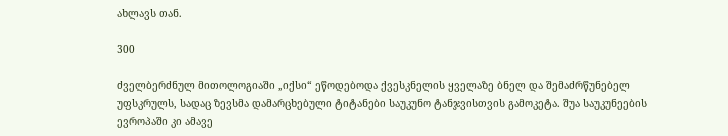ახლავს თან.

300

ძველბერძნულ მითოლოგიაში „იქსი“ ეწოდებოდა ქვესკნელის ყველაზე ბნელ და შემაძრწუნებელ უფსკრულს, სადაც ზევსმა დამარცხებული ტიტანები საუკუნო ტანჯვისთვის გამოკეტა. შუა საუკუნეების ევროპაში კი ამავე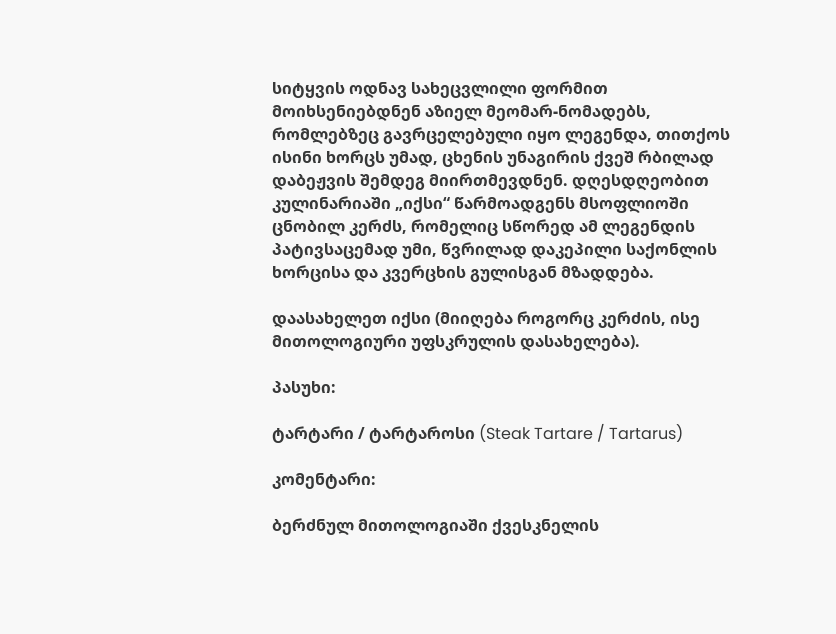სიტყვის ოდნავ სახეცვლილი ფორმით მოიხსენიებდნენ აზიელ მეომარ-ნომადებს, რომლებზეც გავრცელებული იყო ლეგენდა, თითქოს ისინი ხორცს უმად, ცხენის უნაგირის ქვეშ რბილად დაბეჟვის შემდეგ მიირთმევდნენ. დღესდღეობით კულინარიაში „იქსი“ წარმოადგენს მსოფლიოში ცნობილ კერძს, რომელიც სწორედ ამ ლეგენდის პატივსაცემად უმი, წვრილად დაკეპილი საქონლის ხორცისა და კვერცხის გულისგან მზადდება.

დაასახელეთ იქსი (მიიღება როგორც კერძის, ისე მითოლოგიური უფსკრულის დასახელება).

პასუხი:

ტარტარი / ტარტაროსი (Steak Tartare / Tartarus)

კომენტარი:

ბერძნულ მითოლოგიაში ქვესკნელის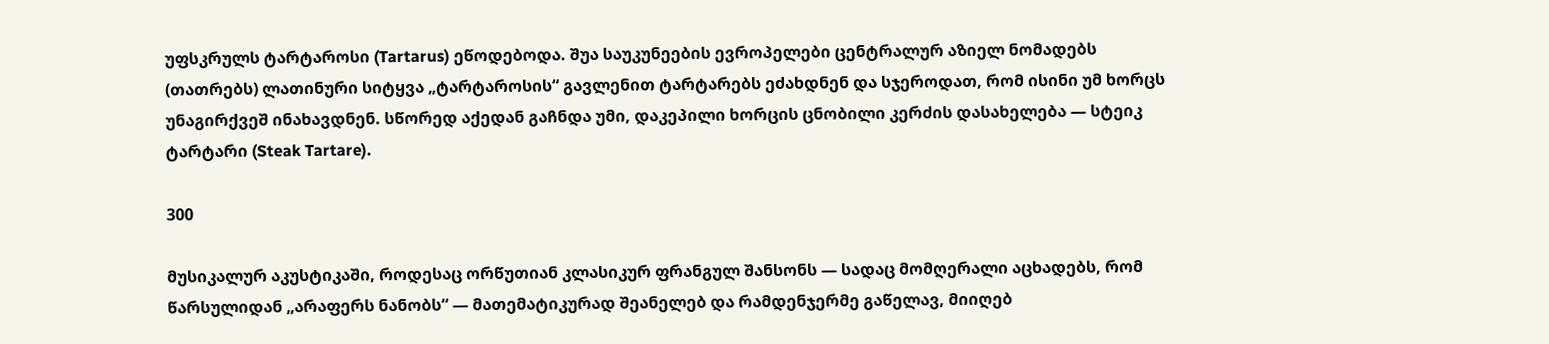უფსკრულს ტარტაროსი (Tartarus) ეწოდებოდა. შუა საუკუნეების ევროპელები ცენტრალურ აზიელ ნომადებს (თათრებს) ლათინური სიტყვა „ტარტაროსის“ გავლენით ტარტარებს ეძახდნენ და სჯეროდათ, რომ ისინი უმ ხორცს უნაგირქვეშ ინახავდნენ. სწორედ აქედან გაჩნდა უმი, დაკეპილი ხორცის ცნობილი კერძის დასახელება — სტეიკ ტარტარი (Steak Tartare).

300

მუსიკალურ აკუსტიკაში, როდესაც ორწუთიან კლასიკურ ფრანგულ შანსონს — სადაც მომღერალი აცხადებს, რომ წარსულიდან „არაფერს ნანობს“ — მათემატიკურად შეანელებ და რამდენჯერმე გაწელავ, მიიღებ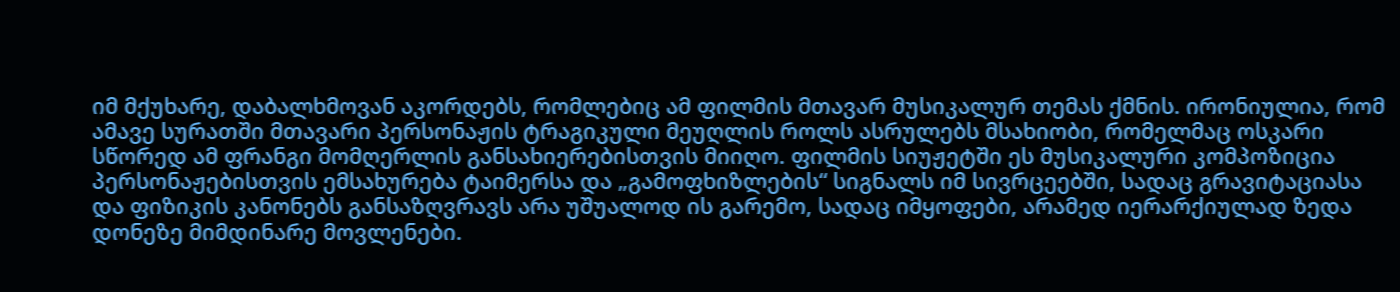იმ მქუხარე, დაბალხმოვან აკორდებს, რომლებიც ამ ფილმის მთავარ მუსიკალურ თემას ქმნის. ირონიულია, რომ ამავე სურათში მთავარი პერსონაჟის ტრაგიკული მეუღლის როლს ასრულებს მსახიობი, რომელმაც ოსკარი სწორედ ამ ფრანგი მომღერლის განსახიერებისთვის მიიღო. ფილმის სიუჟეტში ეს მუსიკალური კომპოზიცია პერსონაჟებისთვის ემსახურება ტაიმერსა და „გამოფხიზლების“ სიგნალს იმ სივრცეებში, სადაც გრავიტაციასა და ფიზიკის კანონებს განსაზღვრავს არა უშუალოდ ის გარემო, სადაც იმყოფები, არამედ იერარქიულად ზედა დონეზე მიმდინარე მოვლენები.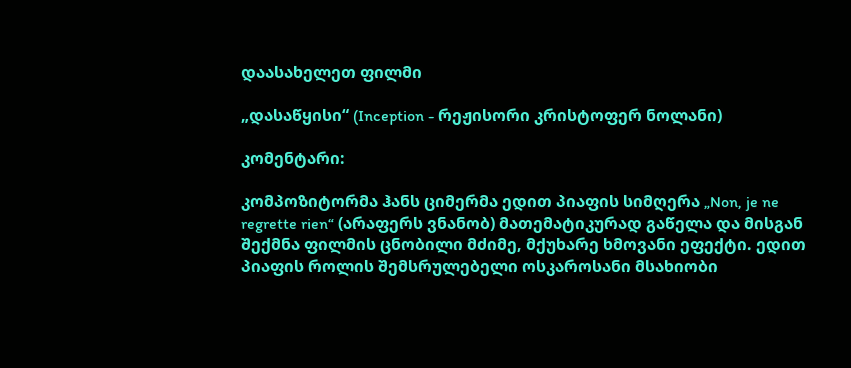დაასახელეთ ფილმი

„დასაწყისი“ (Inception - რეჟისორი კრისტოფერ ნოლანი)

კომენტარი:

კომპოზიტორმა ჰანს ციმერმა ედით პიაფის სიმღერა „Non, je ne regrette rien“ (არაფერს ვნანობ) მათემატიკურად გაწელა და მისგან შექმნა ფილმის ცნობილი მძიმე, მქუხარე ხმოვანი ეფექტი. ედით პიაფის როლის შემსრულებელი ოსკაროსანი მსახიობი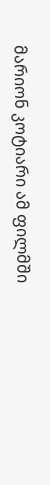მარიონ კოტიარი ამ ფილმში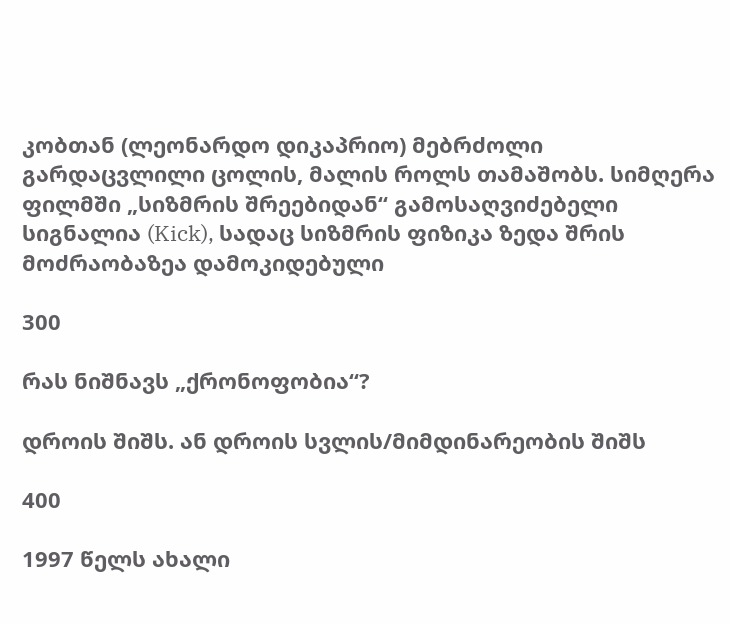კობთან (ლეონარდო დიკაპრიო) მებრძოლი გარდაცვლილი ცოლის, მალის როლს თამაშობს. სიმღერა ფილმში „სიზმრის შრეებიდან“ გამოსაღვიძებელი სიგნალია (Kick), სადაც სიზმრის ფიზიკა ზედა შრის მოძრაობაზეა დამოკიდებული

300

რას ნიშნავს „ქრონოფობია“?

დროის შიშს. ან დროის სვლის/მიმდინარეობის შიშს

400

1997 წელს ახალი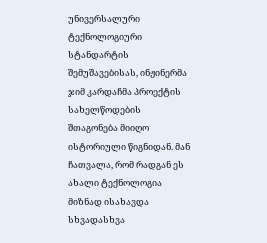უნივერსალური ტექნოლოგიური სტანდარტის შემუშავებისას, ინჟინერმა ჯიმ კარდაჩმა პროექტის სახელწოდების შთაგონება მიიღო ისტორიული წიგნიდან. მან ჩათვალა, რომ რადგან ეს ახალი ტექნოლოგია მიზნად ისახავდა სხვადასხვა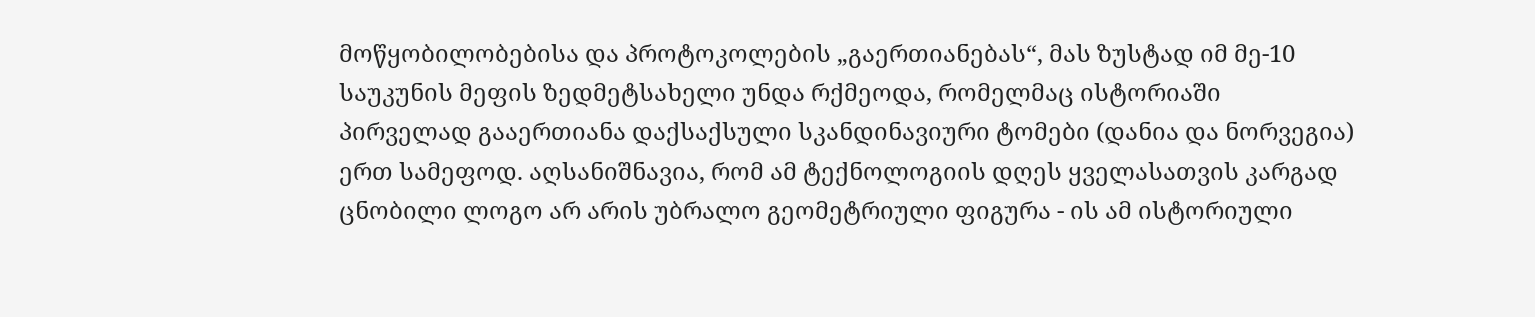მოწყობილობებისა და პროტოკოლების „გაერთიანებას“, მას ზუსტად იმ მე-10 საუკუნის მეფის ზედმეტსახელი უნდა რქმეოდა, რომელმაც ისტორიაში პირველად გააერთიანა დაქსაქსული სკანდინავიური ტომები (დანია და ნორვეგია) ერთ სამეფოდ. აღსანიშნავია, რომ ამ ტექნოლოგიის დღეს ყველასათვის კარგად ცნობილი ლოგო არ არის უბრალო გეომეტრიული ფიგურა - ის ამ ისტორიული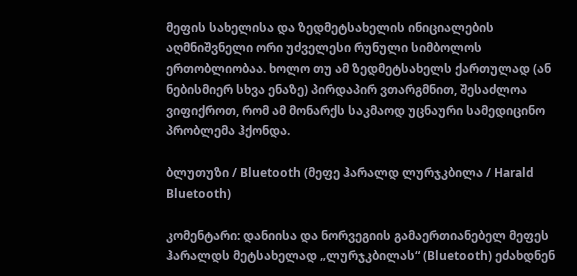მეფის სახელისა და ზედმეტსახელის ინიციალების აღმნიშვნელი ორი უძველესი რუნული სიმბოლოს ერთობლიობაა. ხოლო თუ ამ ზედმეტსახელს ქართულად (ან ნებისმიერ სხვა ენაზე) პირდაპირ ვთარგმნით, შესაძლოა ვიფიქროთ, რომ ამ მონარქს საკმაოდ უცნაური სამედიცინო პრობლემა ჰქონდა.

ბლუთუზი / Bluetooth (მეფე ჰარალდ ლურჯკბილა / Harald Bluetooth)

კომენტარი: დანიისა და ნორვეგიის გამაერთიანებელ მეფეს ჰარალდს მეტსახელად „ლურჯკბილას“ (Bluetooth) ეძახდნენ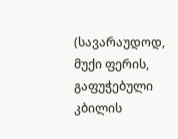(სავარაუდოდ, მუქი ფერის, გაფუჭებული კბილის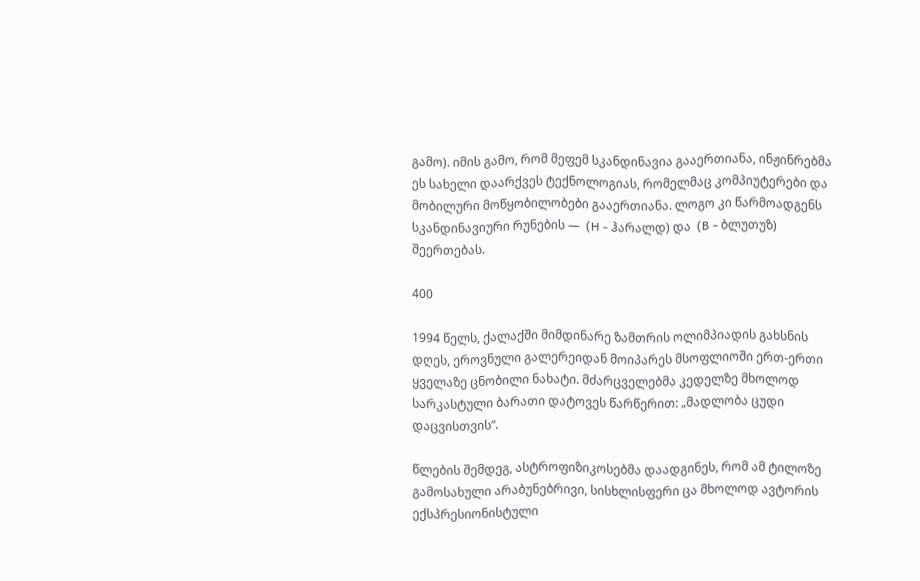გამო). იმის გამო, რომ მეფემ სკანდინავია გააერთიანა, ინჟინრებმა ეს სახელი დაარქვეს ტექნოლოგიას, რომელმაც კომპიუტერები და მობილური მოწყობილობები გააერთიანა. ლოგო კი წარმოადგენს სკანდინავიური რუნების —  (H - ჰარალდ) და  (B - ბლუთუზ) შეერთებას.

400

1994 წელს, ქალაქში მიმდინარე ზამთრის ოლიმპიადის გახსნის დღეს, ეროვნული გალერეიდან მოიპარეს მსოფლიოში ერთ-ერთი ყველაზე ცნობილი ნახატი. მძარცველებმა კედელზე მხოლოდ სარკასტული ბარათი დატოვეს წარწერით: „მადლობა ცუდი დაცვისთვის“.

წლების შემდეგ, ასტროფიზიკოსებმა დაადგინეს, რომ ამ ტილოზე გამოსახული არაბუნებრივი, სისხლისფერი ცა მხოლოდ ავტორის ექსპრესიონისტული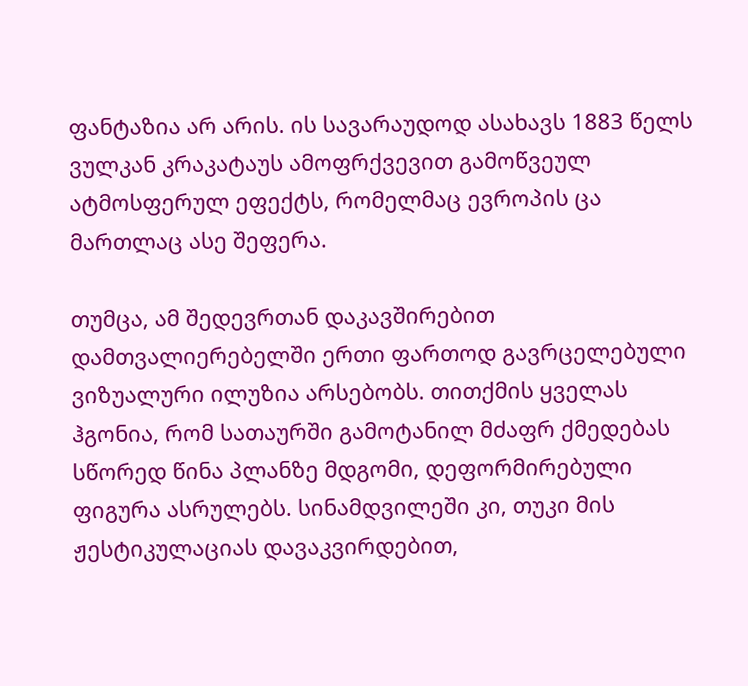ფანტაზია არ არის. ის სავარაუდოდ ასახავს 1883 წელს ვულკან კრაკატაუს ამოფრქვევით გამოწვეულ ატმოსფერულ ეფექტს, რომელმაც ევროპის ცა მართლაც ასე შეფერა.

თუმცა, ამ შედევრთან დაკავშირებით დამთვალიერებელში ერთი ფართოდ გავრცელებული ვიზუალური ილუზია არსებობს. თითქმის ყველას ჰგონია, რომ სათაურში გამოტანილ მძაფრ ქმედებას სწორედ წინა პლანზე მდგომი, დეფორმირებული ფიგურა ასრულებს. სინამდვილეში კი, თუკი მის ჟესტიკულაციას დავაკვირდებით,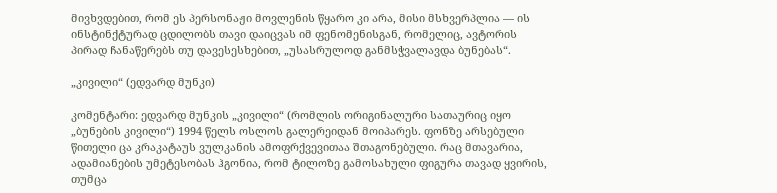მივხვდებით, რომ ეს პერსონაჟი მოვლენის წყარო კი არა, მისი მსხვერპლია — ის ინსტინქტურად ცდილობს თავი დაიცვას იმ ფენომენისგან, რომელიც, ავტორის პირად ჩანაწერებს თუ დავესესხებით, „უსასრულოდ განმსჭვალავდა ბუნებას“.

„კივილი“ (ედვარდ მუნკი)

კომენტარი: ედვარდ მუნკის „კივილი“ (რომლის ორიგინალური სათაურიც იყო „ბუნების კივილი“) 1994 წელს ოსლოს გალერეიდან მოიპარეს. ფონზე არსებული წითელი ცა კრაკატაუს ვულკანის ამოფრქვევითაა შთაგონებული. რაც მთავარია, ადამიანების უმეტესობას ჰგონია, რომ ტილოზე გამოსახული ფიგურა თავად ყვირის, თუმცა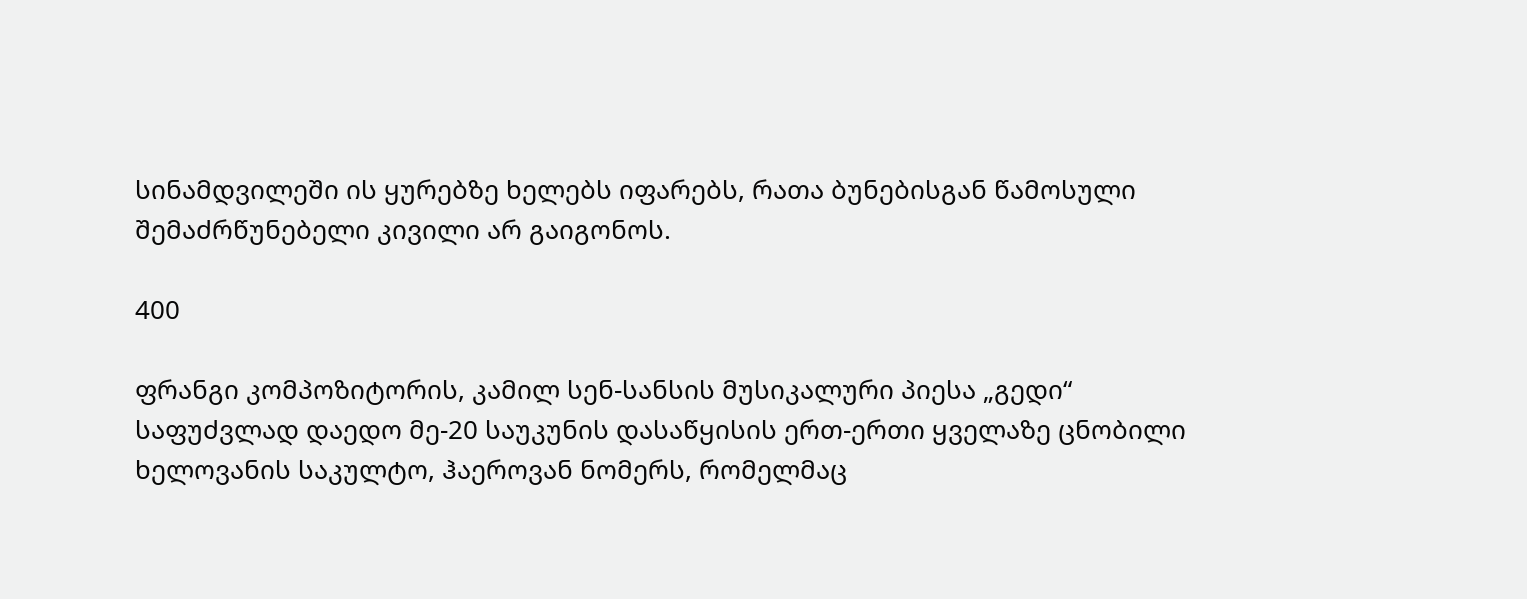სინამდვილეში ის ყურებზე ხელებს იფარებს, რათა ბუნებისგან წამოსული შემაძრწუნებელი კივილი არ გაიგონოს.

400

ფრანგი კომპოზიტორის, კამილ სენ-სანსის მუსიკალური პიესა „გედი“ საფუძვლად დაედო მე-20 საუკუნის დასაწყისის ერთ-ერთი ყველაზე ცნობილი ხელოვანის საკულტო, ჰაეროვან ნომერს, რომელმაც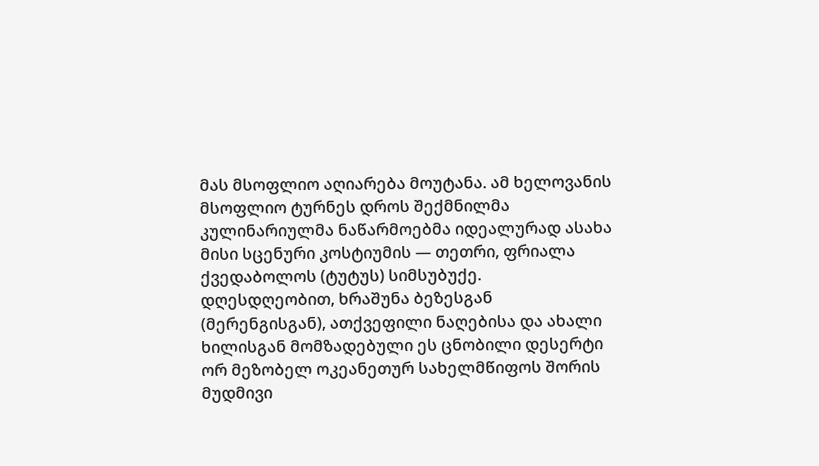მას მსოფლიო აღიარება მოუტანა. ამ ხელოვანის მსოფლიო ტურნეს დროს შექმნილმა კულინარიულმა ნაწარმოებმა იდეალურად ასახა მისი სცენური კოსტიუმის — თეთრი, ფრიალა ქვედაბოლოს (ტუტუს) სიმსუბუქე. დღესდღეობით, ხრაშუნა ბეზესგან (მერენგისგან), ათქვეფილი ნაღებისა და ახალი ხილისგან მომზადებული ეს ცნობილი დესერტი ორ მეზობელ ოკეანეთურ სახელმწიფოს შორის მუდმივი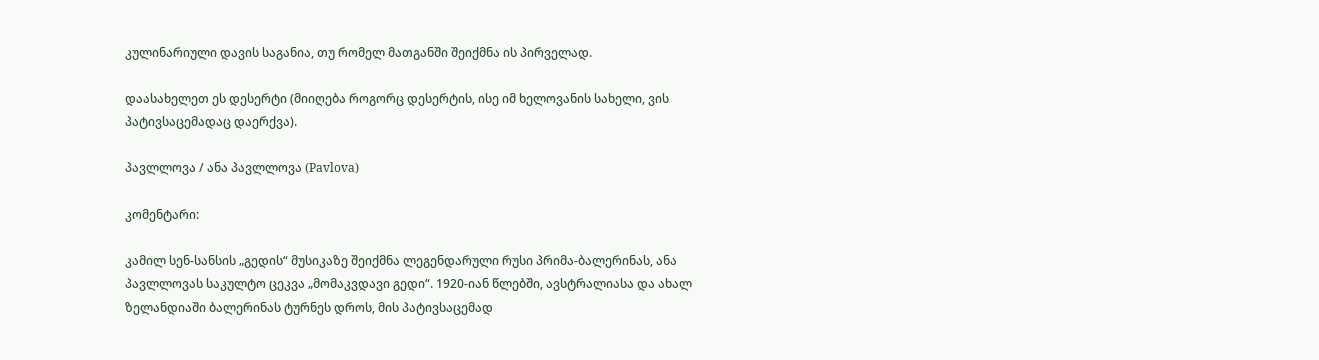კულინარიული დავის საგანია, თუ რომელ მათგანში შეიქმნა ის პირველად.

დაასახელეთ ეს დესერტი (მიიღება როგორც დესერტის, ისე იმ ხელოვანის სახელი, ვის პატივსაცემადაც დაერქვა).

პავლლოვა / ანა პავლლოვა (Pavlova)

კომენტარი:

კამილ სენ-სანსის „გედის“ მუსიკაზე შეიქმნა ლეგენდარული რუსი პრიმა-ბალერინას, ანა პავლლოვას საკულტო ცეკვა „მომაკვდავი გედი“. 1920-იან წლებში, ავსტრალიასა და ახალ ზელანდიაში ბალერინას ტურნეს დროს, მის პატივსაცემად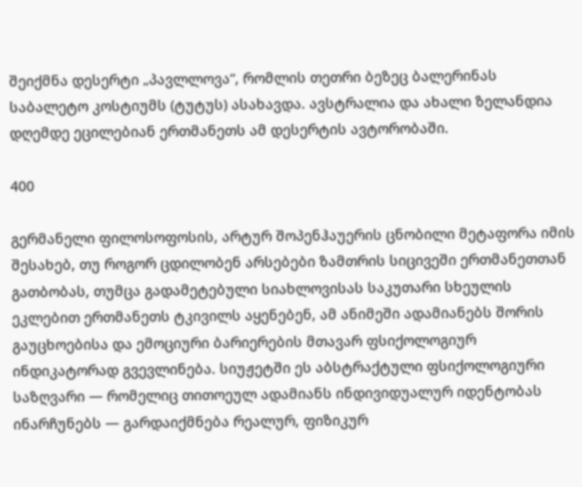შეიქმნა დესერტი „პავლლოვა“, რომლის თეთრი ბეზეც ბალერინას საბალეტო კოსტიუმს (ტუტუს) ასახავდა. ავსტრალია და ახალი ზელანდია დღემდე ეცილებიან ერთმანეთს ამ დესერტის ავტორობაში.

400

გერმანელი ფილოსოფოსის, არტურ შოპენჰაუერის ცნობილი მეტაფორა იმის შესახებ, თუ როგორ ცდილობენ არსებები ზამთრის სიცივეში ერთმანეთთან გათბობას, თუმცა გადამეტებული სიახლოვისას საკუთარი სხეულის ეკლებით ერთმანეთს ტკივილს აყენებენ, ამ ანიმეში ადამიანებს შორის გაუცხოებისა და ემოციური ბარიერების მთავარ ფსიქოლოგიურ ინდიკატორად გვევლინება. სიუჟეტში ეს აბსტრაქტული ფსიქოლოგიური საზღვარი — რომელიც თითოეულ ადამიანს ინდივიდუალურ იდენტობას ინარჩუნებს — გარდაიქმნება რეალურ, ფიზიკურ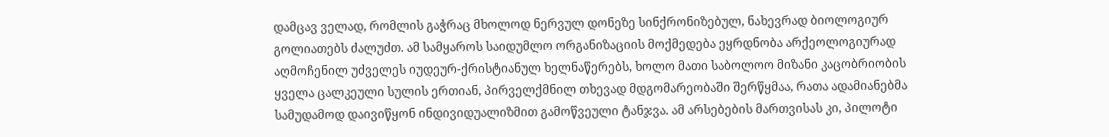დამცავ ველად, რომლის გაჭრაც მხოლოდ ნერვულ დონეზე სინქრონიზებულ, ნახევრად ბიოლოგიურ გოლიათებს ძალუძთ. ამ სამყაროს საიდუმლო ორგანიზაციის მოქმედება ეყრდნობა არქეოლოგიურად აღმოჩენილ უძველეს იუდეურ-ქრისტიანულ ხელნაწერებს, ხოლო მათი საბოლოო მიზანი კაცობრიობის ყველა ცალკეული სულის ერთიან, პირველქმნილ თხევად მდგომარეობაში შერწყმაა, რათა ადამიანებმა სამუდამოდ დაივიწყონ ინდივიდუალიზმით გამოწვეული ტანჯვა. ამ არსებების მართვისას კი, პილოტი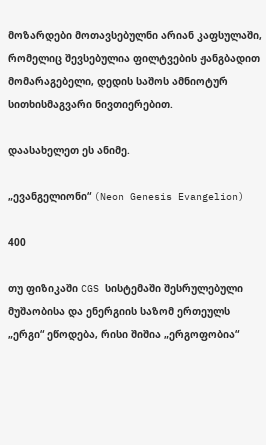მოზარდები მოთავსებულნი არიან კაფსულაში, რომელიც შევსებულია ფილტვების ჟანგბადით მომარაგებელი, დედის საშოს ამნიოტურ სითხისმაგვარი ნივთიერებით.

დაასახელეთ ეს ანიმე.

„ევანგელიონი“ (Neon Genesis Evangelion)

400

თუ ფიზიკაში CGS სისტემაში შესრულებული მუშაობისა და ენერგიის საზომ ერთეულს „ერგი“ ეწოდება, რისი შიშია „ერგოფობია“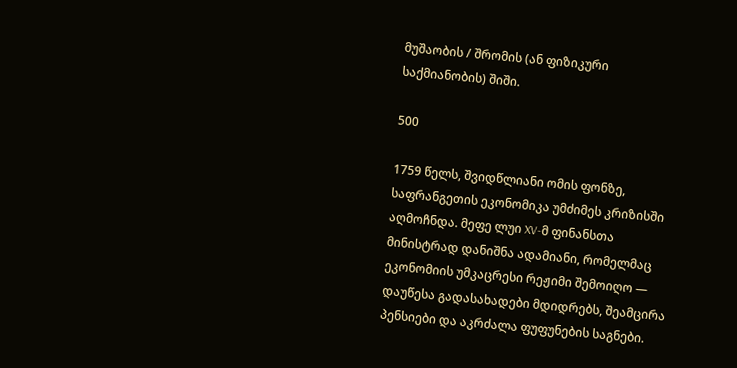მუშაობის / შრომის (ან ფიზიკური საქმიანობის) შიში.

500

1759 წელს, შვიდწლიანი ომის ფონზე, საფრანგეთის ეკონომიკა უმძიმეს კრიზისში აღმოჩნდა. მეფე ლუი XV-მ ფინანსთა მინისტრად დანიშნა ადამიანი, რომელმაც ეკონომიის უმკაცრესი რეჟიმი შემოიღო — დაუწესა გადასახადები მდიდრებს, შეამცირა პენსიები და აკრძალა ფუფუნების საგნები.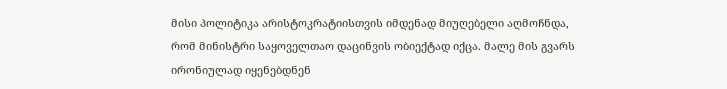მისი პოლიტიკა არისტოკრატიისთვის იმდენად მიუღებელი აღმოჩნდა, რომ მინისტრი საყოველთაო დაცინვის ობიექტად იქცა. მალე მის გვარს ირონიულად იყენებდნენ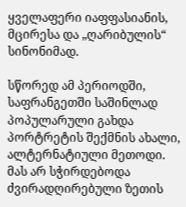ყველაფერი იაფფასიანის, მცირესა და „ღარიბულის“ სინონიმად.

სწორედ ამ პერიოდში, საფრანგეთში საშინლად პოპულარული გახდა პორტრეტის შექმნის ახალი, ალტერნატიული მეთოდი. მას არ სჭირდებოდა ძვირადღირებული ზეთის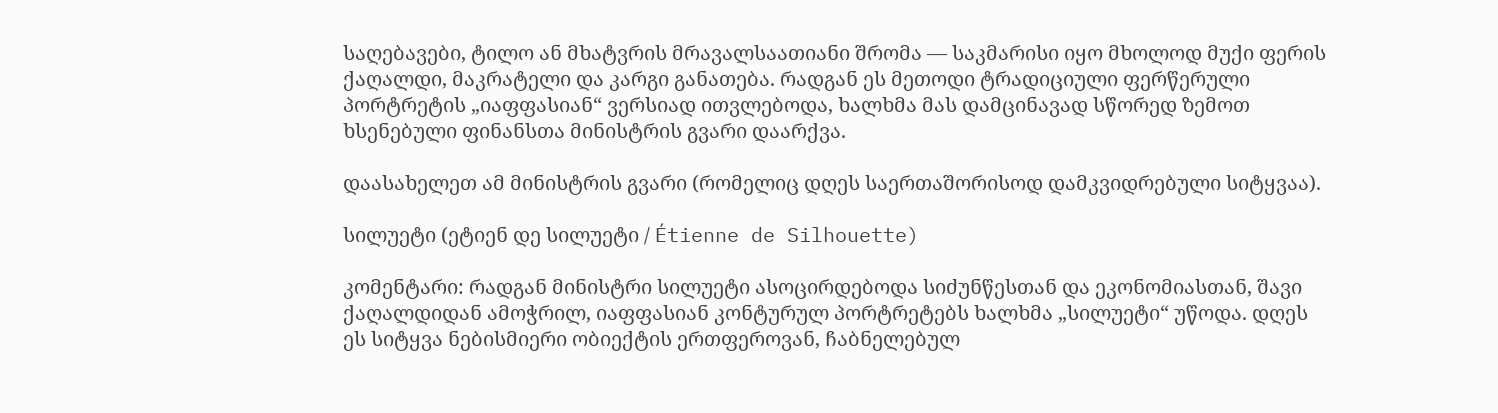საღებავები, ტილო ან მხატვრის მრავალსაათიანი შრომა — საკმარისი იყო მხოლოდ მუქი ფერის ქაღალდი, მაკრატელი და კარგი განათება. რადგან ეს მეთოდი ტრადიციული ფერწერული პორტრეტის „იაფფასიან“ ვერსიად ითვლებოდა, ხალხმა მას დამცინავად სწორედ ზემოთ ხსენებული ფინანსთა მინისტრის გვარი დაარქვა.

დაასახელეთ ამ მინისტრის გვარი (რომელიც დღეს საერთაშორისოდ დამკვიდრებული სიტყვაა).

სილუეტი (ეტიენ დე სილუეტი / Étienne de Silhouette)

კომენტარი: რადგან მინისტრი სილუეტი ასოცირდებოდა სიძუნწესთან და ეკონომიასთან, შავი ქაღალდიდან ამოჭრილ, იაფფასიან კონტურულ პორტრეტებს ხალხმა „სილუეტი“ უწოდა. დღეს ეს სიტყვა ნებისმიერი ობიექტის ერთფეროვან, ჩაბნელებულ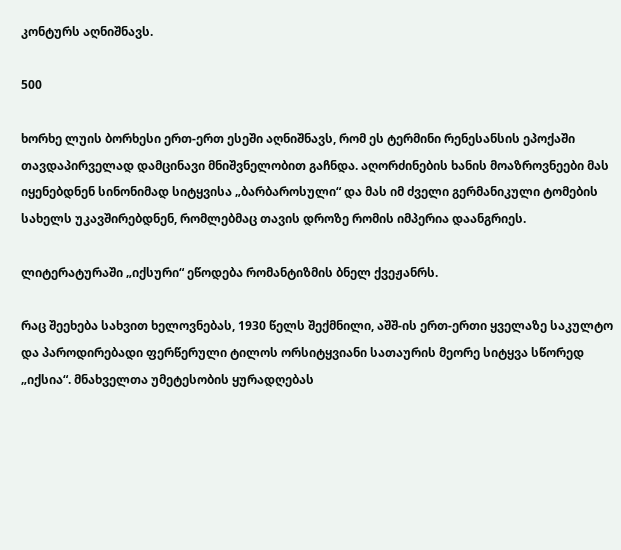კონტურს აღნიშნავს.

500

ხორხე ლუის ბორხესი ერთ-ერთ ესეში აღნიშნავს, რომ ეს ტერმინი რენესანსის ეპოქაში თავდაპირველად დამცინავი მნიშვნელობით გაჩნდა. აღორძინების ხანის მოაზროვნეები მას იყენებდნენ სინონიმად სიტყვისა „ბარბაროსული“ და მას იმ ძველი გერმანიკული ტომების სახელს უკავშირებდნენ, რომლებმაც თავის დროზე რომის იმპერია დაანგრიეს.

ლიტერატურაში „იქსური“ ეწოდება რომანტიზმის ბნელ ქვეჟანრს.

რაც შეეხება სახვით ხელოვნებას, 1930 წელს შექმნილი, აშშ-ის ერთ-ერთი ყველაზე საკულტო და პაროდირებადი ფერწერული ტილოს ორსიტყვიანი სათაურის მეორე სიტყვა სწორედ „იქსია“. მნახველთა უმეტესობის ყურადღებას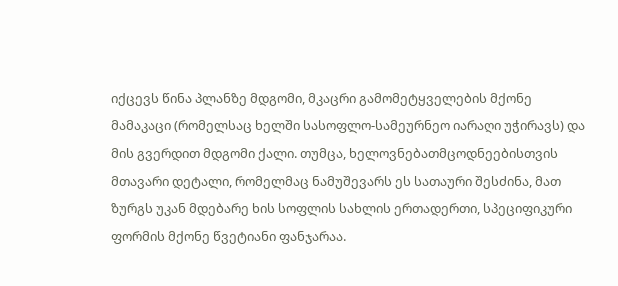იქცევს წინა პლანზე მდგომი, მკაცრი გამომეტყველების მქონე მამაკაცი (რომელსაც ხელში სასოფლო-სამეურნეო იარაღი უჭირავს) და მის გვერდით მდგომი ქალი. თუმცა, ხელოვნებათმცოდნეებისთვის მთავარი დეტალი, რომელმაც ნამუშევარს ეს სათაური შესძინა, მათ ზურგს უკან მდებარე ხის სოფლის სახლის ერთადერთი, სპეციფიკური ფორმის მქონე წვეტიანი ფანჯარაა.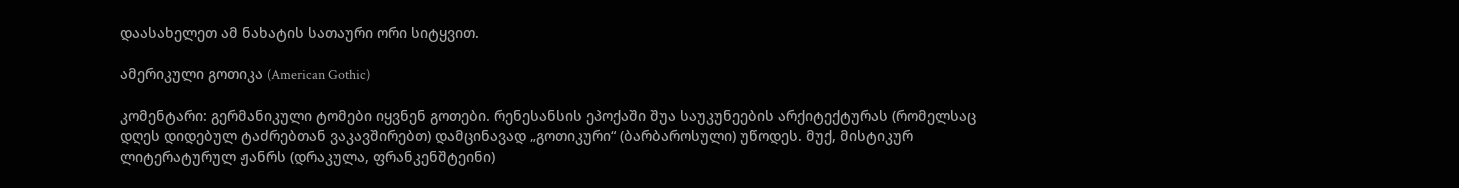დაასახელეთ ამ ნახატის სათაური ორი სიტყვით.

ამერიკული გოთიკა (American Gothic)

კომენტარი: გერმანიკული ტომები იყვნენ გოთები. რენესანსის ეპოქაში შუა საუკუნეების არქიტექტურას (რომელსაც დღეს დიდებულ ტაძრებთან ვაკავშირებთ) დამცინავად „გოთიკური“ (ბარბაროსული) უწოდეს. მუქ, მისტიკურ ლიტერატურულ ჟანრს (დრაკულა, ფრანკენშტეინი)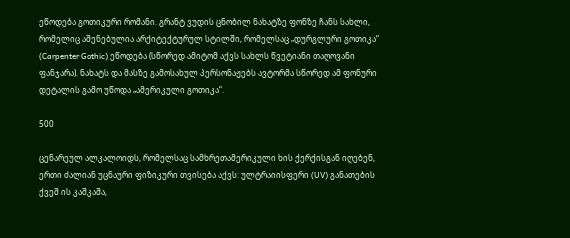ეწოდება გოთიკური რომანი. გრანტ ვუდის ცნობილ ნახატზე ფონზე ჩანს სახლი, რომელიც აშენებულია არქიტექტურულ სტილში, რომელსაც „დურგლური გოთიკა“ (Carpenter Gothic) ეწოდება (სწორედ ამიტომ აქვს სახლს წვეტიანი თაღოვანი ფანჯარა). ნახატს და მასზე გამოსახულ პერსონაჟებს ავტორმა სწორედ ამ ფონური დეტალის გამო უწოდა „ამერიკული გოთიკა“.

500

ცენარეულ ალკალოიდს, რომელსაც სამხრეთამერიკული ხის ქერქისგან იღებენ, ერთი ძალიან უცნაური ფიზიკური თვისება აქვს: ულტრაიისფერი (UV) განათების ქვეშ ის კაშკაშა,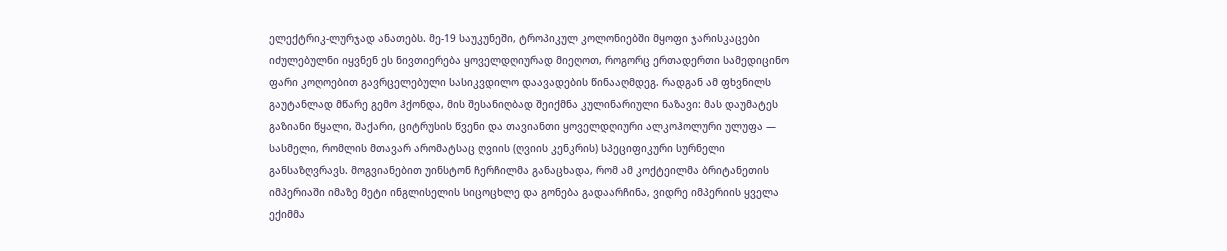ელექტრიკ-ლურჯად ანათებს. მე-19 საუკუნეში, ტროპიკულ კოლონიებში მყოფი ჯარისკაცები იძულებულნი იყვნენ ეს ნივთიერება ყოველდღიურად მიეღოთ, როგორც ერთადერთი სამედიცინო ფარი კოღოებით გავრცელებული სასიკვდილო დაავადების წინააღმდეგ. რადგან ამ ფხვნილს გაუტანლად მწარე გემო ჰქონდა, მის შესანიღბად შეიქმნა კულინარიული ნაზავი: მას დაუმატეს გაზიანი წყალი, შაქარი, ციტრუსის წვენი და თავიანთი ყოველდღიური ალკოჰოლური ულუფა — სასმელი, რომლის მთავარ არომატსაც ღვიის (ღვიის კენკრის) სპეციფიკური სურნელი განსაზღვრავს. მოგვიანებით უინსტონ ჩერჩილმა განაცხადა, რომ ამ კოქტეილმა ბრიტანეთის იმპერიაში იმაზე მეტი ინგლისელის სიცოცხლე და გონება გადაარჩინა, ვიდრე იმპერიის ყველა ექიმმა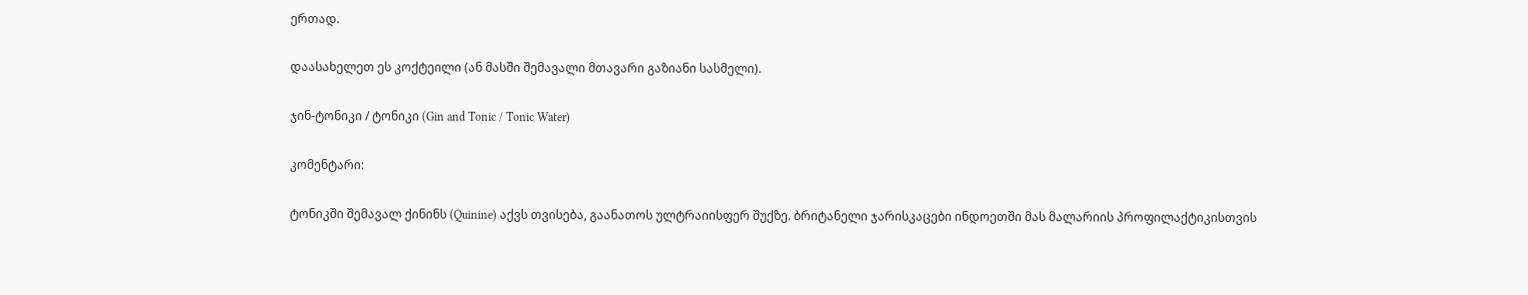ერთად.

დაასახელეთ ეს კოქტეილი (ან მასში შემავალი მთავარი გაზიანი სასმელი).

ჯინ-ტონიკი / ტონიკი (Gin and Tonic / Tonic Water)

კომენტარი:

ტონიკში შემავალ ქინინს (Quinine) აქვს თვისება, გაანათოს ულტრაიისფერ შუქზე. ბრიტანელი ჯარისკაცები ინდოეთში მას მალარიის პროფილაქტიკისთვის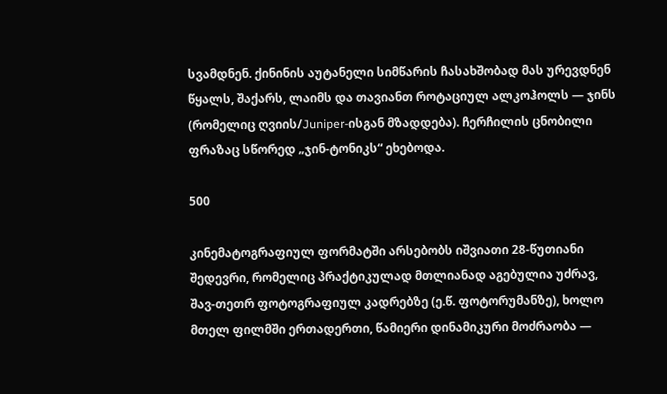სვამდნენ. ქინინის აუტანელი სიმწარის ჩასახშობად მას ურევდნენ წყალს, შაქარს, ლაიმს და თავიანთ როტაციულ ალკოჰოლს — ჯინს (რომელიც ღვიის/Juniper-ისგან მზადდება). ჩერჩილის ცნობილი ფრაზაც სწორედ „ჯინ-ტონიკს“ ეხებოდა.

500

კინემატოგრაფიულ ფორმატში არსებობს იშვიათი 28-წუთიანი შედევრი, რომელიც პრაქტიკულად მთლიანად აგებულია უძრავ, შავ-თეთრ ფოტოგრაფიულ კადრებზე (ე.წ. ფოტორუმანზე), ხოლო მთელ ფილმში ერთადერთი, წამიერი დინამიკური მოძრაობა —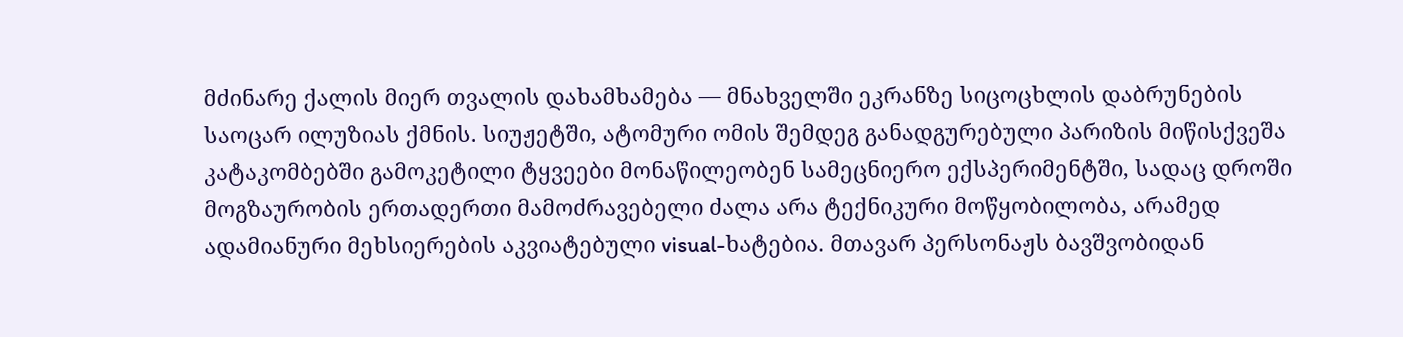მძინარე ქალის მიერ თვალის დახამხამება — მნახველში ეკრანზე სიცოცხლის დაბრუნების საოცარ ილუზიას ქმნის. სიუჟეტში, ატომური ომის შემდეგ განადგურებული პარიზის მიწისქვეშა კატაკომბებში გამოკეტილი ტყვეები მონაწილეობენ სამეცნიერო ექსპერიმენტში, სადაც დროში მოგზაურობის ერთადერთი მამოძრავებელი ძალა არა ტექნიკური მოწყობილობა, არამედ ადამიანური მეხსიერების აკვიატებული visual-ხატებია. მთავარ პერსონაჟს ბავშვობიდან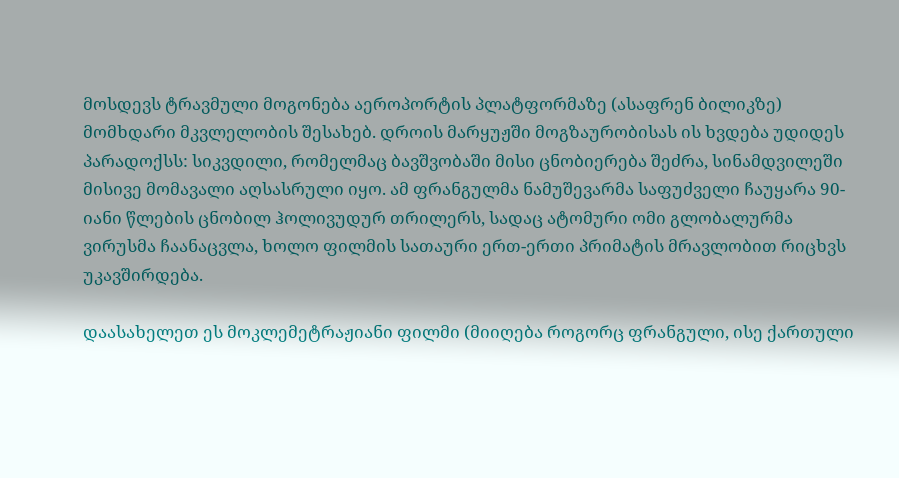მოსდევს ტრავმული მოგონება აეროპორტის პლატფორმაზე (ასაფრენ ბილიკზე) მომხდარი მკვლელობის შესახებ. დროის მარყუჟში მოგზაურობისას ის ხვდება უდიდეს პარადოქსს: სიკვდილი, რომელმაც ბავშვობაში მისი ცნობიერება შეძრა, სინამდვილეში მისივე მომავალი აღსასრული იყო. ამ ფრანგულმა ნამუშევარმა საფუძველი ჩაუყარა 90-იანი წლების ცნობილ ჰოლივუდურ თრილერს, სადაც ატომური ომი გლობალურმა ვირუსმა ჩაანაცვლა, ხოლო ფილმის სათაური ერთ-ერთი პრიმატის მრავლობით რიცხვს უკავშირდება.

დაასახელეთ ეს მოკლემეტრაჟიანი ფილმი (მიიღება როგორც ფრანგული, ისე ქართული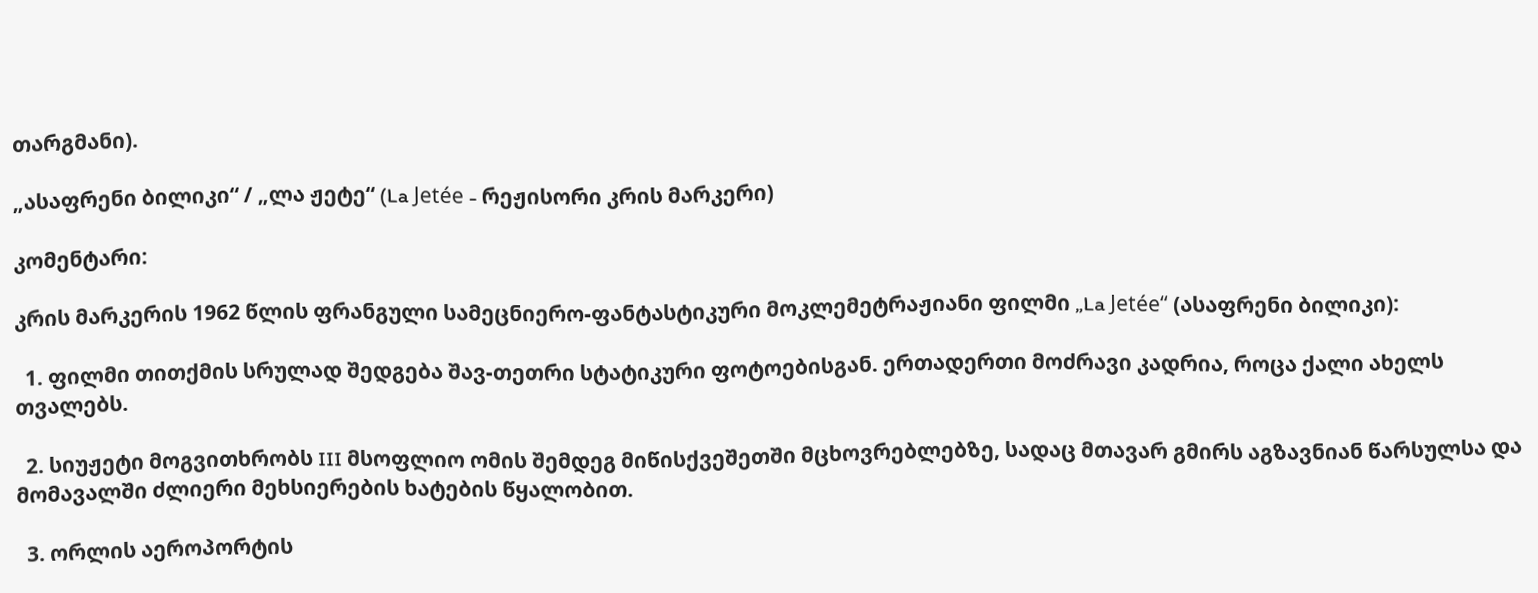თარგმანი).

„ასაფრენი ბილიკი“ / „ლა ჟეტე“ (La Jetée - რეჟისორი კრის მარკერი)

კომენტარი:

კრის მარკერის 1962 წლის ფრანგული სამეცნიერო-ფანტასტიკური მოკლემეტრაჟიანი ფილმი „La Jetée“ (ასაფრენი ბილიკი):

  1. ფილმი თითქმის სრულად შედგება შავ-თეთრი სტატიკური ფოტოებისგან. ერთადერთი მოძრავი კადრია, როცა ქალი ახელს თვალებს.

  2. სიუჟეტი მოგვითხრობს III მსოფლიო ომის შემდეგ მიწისქვეშეთში მცხოვრებლებზე, სადაც მთავარ გმირს აგზავნიან წარსულსა და მომავალში ძლიერი მეხსიერების ხატების წყალობით.

  3. ორლის აეროპორტის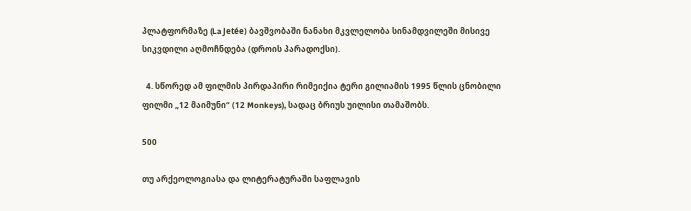პლატფორმაზე (La Jetée) ბავშვობაში ნანახი მკვლელობა სინამდვილეში მისივე სიკვდილი აღმოჩნდება (დროის პარადოქსი).

  4. სწორედ ამ ფილმის პირდაპირი რიმეიქია ტერი გილიამის 1995 წლის ცნობილი ფილმი „12 მაიმუნი“ (12 Monkeys), სადაც ბრიუს უილისი თამაშობს.

500

თუ არქეოლოგიასა და ლიტერატურაში საფლავის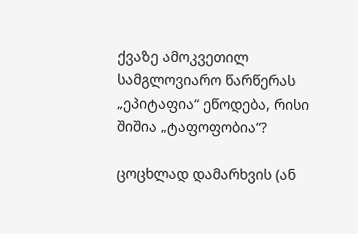ქვაზე ამოკვეთილ სამგლოვიარო წარწერას „ეპიტაფია“ ეწოდება, რისი შიშია „ტაფოფობია“?

ცოცხლად დამარხვის (ან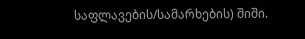საფლავების/სამარხების) შიში.